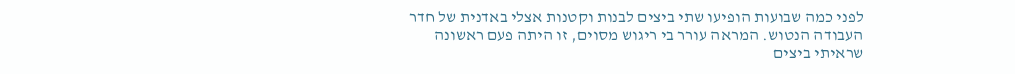לפני כמה שבועות הופיעו שתי ביצים לבנות וקטנות אצלי באדנית של חדר העבודה הנטוש. המראה עורר בי ריגוש מסוים, זו היתה פעם ראשונה שראיתי ביצים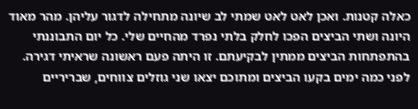כאלה קטנות. ואכן לאט לאט שמתי לב שיונה מתחילה לדגור עליהן. מהר מאוד היונה ושתי הביצים הפכו לחלק בלתי נפרד מהחיים שלי. כל יום התבוננתי בהתפתחות הביצים ממתין לבקיעתם. זו היתה פעם ראשונה שראיתי דגירה. לפני כמה ימים בקעו הביצים ומתוכם יצאו שני גוזלים צווחים, שבריריים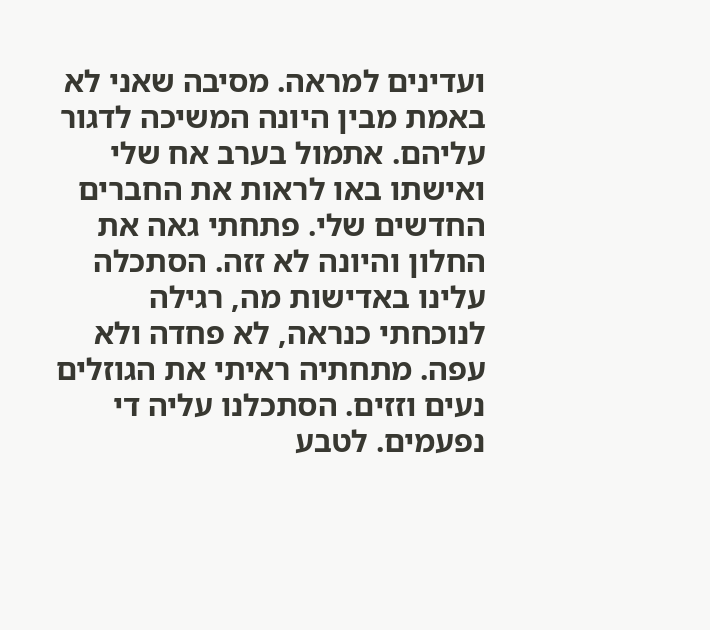ועדינים למראה. מסיבה שאני לא באמת מבין היונה המשיכה לדגור עליהם. אתמול בערב אח שלי ואישתו באו לראות את החברים החדשים שלי. פתחתי גאה את החלון והיונה לא זזה. הסתכלה עלינו באדישות מה, רגילה לנוכחתי כנראה, לא פחדה ולא עפה. מתחתיה ראיתי את הגוזלים נעים וזזים. הסתכלנו עליה די נפעמים. לטבע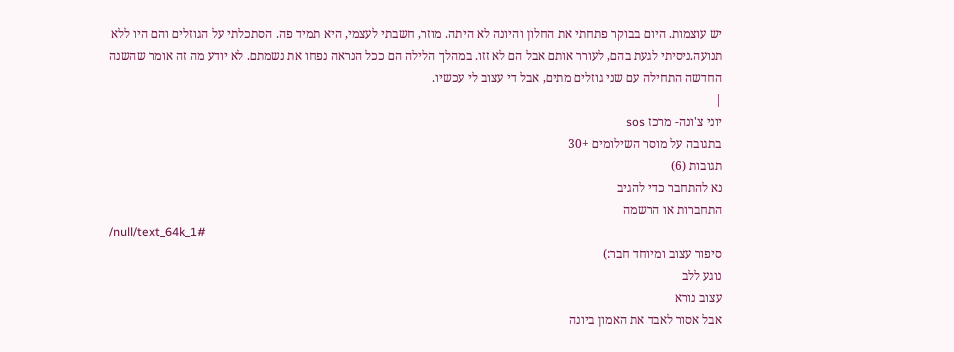יש עוצמות. היום בבוקר פתחתי את החלון והיונה לא היתה. מוזר, חשבתי לעצמי, היא תמיד פה. הסתכלתי על הגוזלים והם היו ללא תנועה.ניסיתי לגעת בהם, לעורר אותם אבל הם לא זזו. במהלך הלילה הם ככל הנראה נפחו את נשמתם. לא יודע מה זה אומר שהשנה החדשה התחילה עם שני גוזלים מתים, אבל די עצוב לי עכשיו.
|
יוני צ'ונה- מרכז sos
בתגובה על מוסר השילומים +30
תגובות (6)
נא להתחבר כדי להגיב
התחברות או הרשמה
/null/text_64k_1#
סיפור עצוב ומיוחד חבר:)
נוגע ללב
עצוב נורא
אבל אסור לאבד את האמון ביונה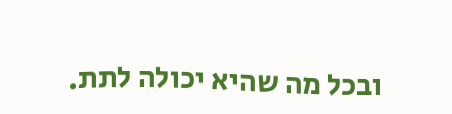ובכל מה שהיא יכולה לתת.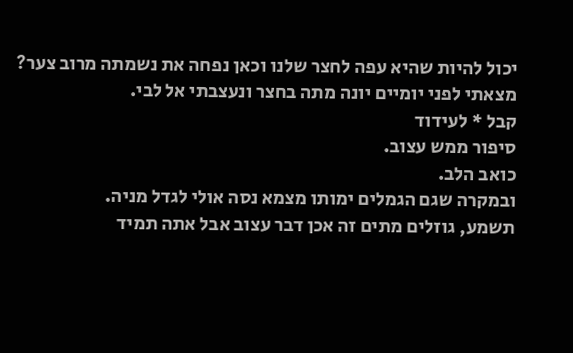יכול להיות שהיא עפה לחצר שלנו וכאן נפחה את נשמתה מרוב צער? מצאתי לפני יומיים יונה מתה בחצר ונעצבתי אל לבי.
קבל * לעידוד
סיפור ממש עצוב.
כואב הלב.
ובמקרה שגם הגמלים ימותו מצמא נסה אולי לגדל מניה.
תשמע, גוזלים מתים זה אכן דבר עצוב אבל אתה תמיד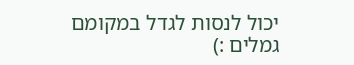יכול לנסות לגדל במקומם גמלים :)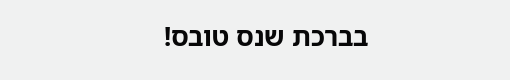בברכת שנס טובס!